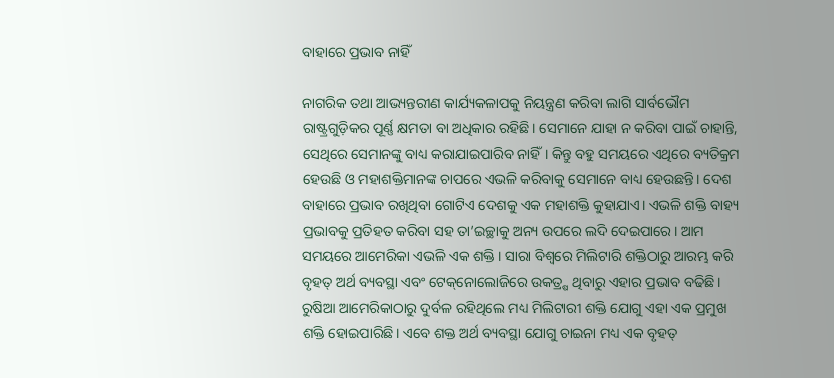ବାହାରେ ପ୍ରଭାବ ନାହିଁ

ନାଗରିକ ତଥା ଆଭ୍ୟନ୍ତରୀଣ କାର୍ଯ୍ୟକଳାପକୁ ନିୟନ୍ତ୍ରଣ କରିବା ଲାଗି ସାର୍ବଭୌମ ରାଷ୍ଟ୍ରଗୁଡ଼ିକର ପୂର୍ଣ୍ଣ କ୍ଷମତା ବା ଅଧିକାର ରହିଛି। ସେମାନେ ଯାହା ନ କରିବା ପାଇଁ ଚାହାନ୍ତି, ସେଥିରେ ସେମାନଙ୍କୁ ବାଧ୍ୟ କରାଯାଇପାରିବ ନାହିଁ। କିନ୍ତୁ ବହୁ ସମୟରେ ଏଥିରେ ବ୍ୟତିକ୍ରମ ହେଉଛି ଓ ମହାଶକ୍ତିମାନଙ୍କ ଚାପରେ ଏଭଳି କରିବାକୁ ସେମାନେ ବାଧ୍ୟ ହେଉଛନ୍ତି। ଦେଶ ବାହାରେ ପ୍ରଭାବ ରଖିଥିବା ଗୋଟିଏ ଦେଶକୁ ଏକ ମହାଶକ୍ତି କୁହାଯାଏ। ଏଭଳି ଶକ୍ତି ବାହ୍ୟ ପ୍ରଭାବକୁ ପ୍ରତିହତ କରିବା ସହ ତା’ଇଚ୍ଛାକୁ ଅନ୍ୟ ଉପରେ ଲଦି ଦେଇପାରେ। ଆମ ସମୟରେ ଆମେରିକା ଏଭଳି ଏକ ଶକ୍ତି । ସାରା ବିଶ୍ୱରେ ମିଲିଟାରି ଶକ୍ତିଠାରୁ ଆରମ୍ଭ କରି ବୃହତ୍‌ ଅର୍ଥ ବ୍ୟବସ୍ଥା ଏବଂ ଟେକ୍‌ନୋଲୋଜିରେ ଉକତ୍ର୍ଷ ଥିବାରୁ ଏହାର ପ୍ରଭାବ ବଢିଛି। ରୁଷିଆ ଆମେରିକାଠାରୁ ଦୁର୍ବଳ ରହିଥିଲେ ମଧ୍ୟ ମିଲିଟାରୀ ଶକ୍ତି ଯୋଗୁ ଏହା ଏକ ପ୍ରମୁଖ ଶକ୍ତି ହୋଇପାରିଛି। ଏବେ ଶକ୍ତ ଅର୍ଥ ବ୍ୟବସ୍ଥା ଯୋଗୁ ଚାଇନା ମଧ୍ୟ ଏକ ବୃହତ୍‌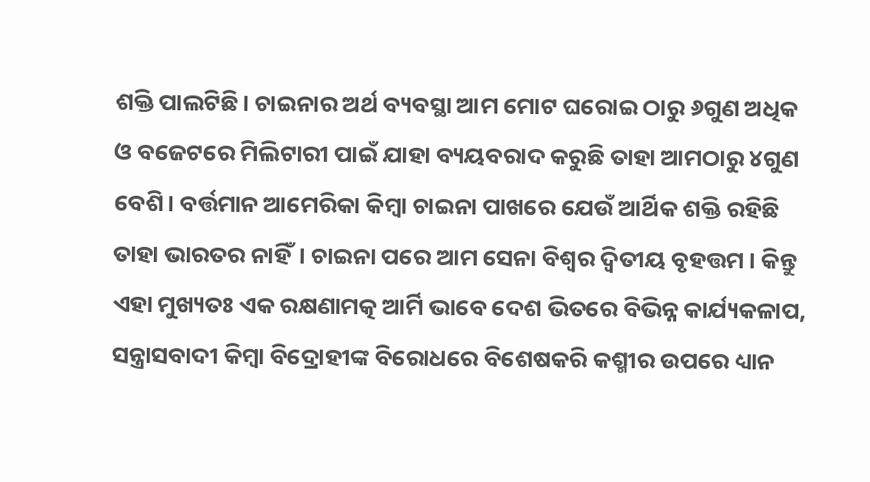ଶକ୍ତି ପାଲଟିଛି। ଚାଇନାର ଅର୍ଥ ବ୍ୟବସ୍ଥା ଆମ ମୋଟ ଘରୋଇ ଠାରୁ ୬ଗୁଣ ଅଧିକ ଓ ବଜେଟରେ ମିଲିଟାରୀ ପାଇଁ ଯାହା ବ୍ୟୟବରାଦ କରୁଛି ତାହା ଆମଠାରୁ ୪ଗୁଣ ବେଶି। ବର୍ତ୍ତମାନ ଆମେରିକା କିମ୍ବା ଚାଇନା ପାଖରେ ଯେଉଁ ଆର୍ଥିକ ଶକ୍ତି ରହିଛି ତାହା ଭାରତର ନାହିଁ। ଚାଇନା ପରେ ଆମ ସେନା ବିଶ୍ୱର ଦ୍ୱିତୀୟ ବୃହତ୍ତମ । କିନ୍ତୁ ଏହା ମୁଖ୍ୟତଃ ଏକ ରକ୍ଷଣାମତ୍କ ଆର୍ମି ଭାବେ ଦେଶ ଭିତରେ ବିଭିନ୍ନ କାର୍ଯ୍ୟକଳାପ, ସନ୍ତ୍ରାସବାଦୀ କିମ୍ବା ବିଦ୍ରୋହୀଙ୍କ ବିରୋଧରେ ବିଶେଷକରି କଶ୍ମୀର ଉପରେ ଧ୍ୟାନ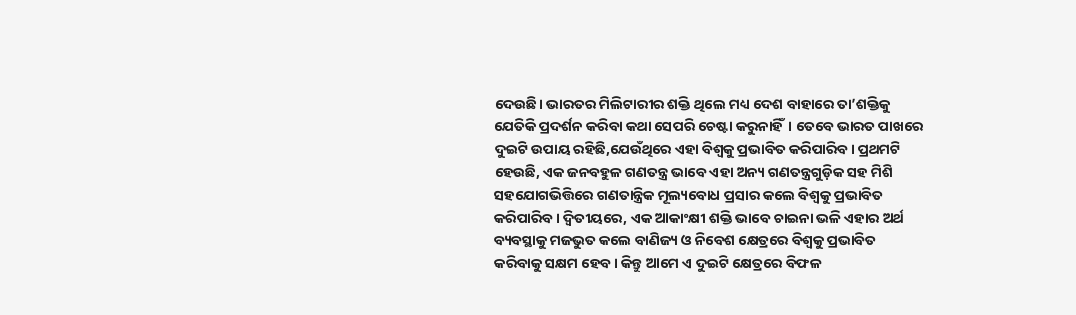ଦେଉଛି। ଭାରତର ମିଲିଟାରୀର ଶକ୍ତି ଥିଲେ ମଧ୍ୟ ଦେଶ ବାହାରେ ତା’ଶକ୍ତିକୁ ଯେତିକି ପ୍ରଦର୍ଶନ କରିବା କଥା ସେପରି ଚେଷ୍ଟା କରୁନାହିଁ। ତେବେ ଭାରତ ପାଖରେ ଦୁଇଟି ଉପାୟ ରହିଛି,ଯେଉଁଥିରେ ଏହା ବିଶ୍ୱକୁ ପ୍ରଭାବିତ କରିପାରିବ। ପ୍ରଥମଟି ହେଉଛି, ଏକ ଜନବହୁଳ ଗଣତନ୍ତ୍ର ଭାବେ ଏହା ଅନ୍ୟ ଗଣତନ୍ତ୍ରଗୁଡ଼ିକ ସହ ମିଶି ସହଯୋଗଭିତ୍ତିରେ ଗଣତାନ୍ତ୍ରିକ ମୂଲ୍ୟବୋଧ ପ୍ରସାର କଲେ ବିଶ୍ୱକୁ ପ୍ରଭାବିତ କରିପାରିବ। ଦ୍ୱିତୀୟରେ, ଏକ ଆକାଂକ୍ଷୀ ଶକ୍ତି ଭାବେ ଚାଇନା ଭଳି ଏହାର ଅର୍ଥ ବ୍ୟବସ୍ଥାକୁ ମଜଭୁତ କଲେ ବାଣିଜ୍ୟ ଓ ନିବେଶ କ୍ଷେତ୍ରରେ ବିଶ୍ୱକୁ ପ୍ରଭାବିତ କରିବାକୁ ସକ୍ଷମ ହେବ। କିନ୍ତୁ ଆମେ ଏ ଦୁଇଟି କ୍ଷେତ୍ରରେ ବିଫଳ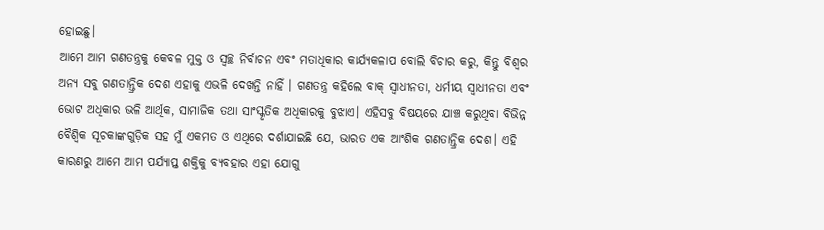ହୋଇଛୁ।
ଆମେ ଆମ ଗଣତନ୍ତ୍ରକୁ କେବଳ ମୁକ୍ତ ଓ ସ୍ବଚ୍ଛ ନିର୍ବାଚନ ଏବଂ ମତାଧିକାର କାର୍ଯ୍ୟକଳାପ ବୋଲି ବିଚାର କରୁ, କିନ୍ତୁ ବିଶ୍ୱର ଅନ୍ୟ ସବୁ ଗଣତାନ୍ତ୍ରିକ ଦେଶ ଏହାକୁ ଏଭଳି ଦେଖନ୍ତି ନାହିଁ । ଗଣତନ୍ତ୍ର କହିଲେ ବାକ୍‌ ସ୍ବାଧୀନତା, ଧର୍ମୀୟ ସ୍ବାଧୀନତା ଏବଂ ଭୋଟ ଅଧିକାର ଭଳି ଆର୍ଥିକ, ସାମାଜିକ ତଥା ସାଂସ୍କୃତିକ ଅଧିକାରକୁ ବୁଝାଏ। ଏହିସବୁ ବିଷୟରେ ଯାଞ୍ଚ କରୁଥିବା ବିଭିନ୍ନ ବୈଶ୍ୱିକ ସୂଚକାଙ୍କଗୁଡ଼ିକ ସହ ମୁଁ ଏକମତ ଓ ଏଥିରେ ଦର୍ଶାଯାଇଛି ଯେ, ଭାରତ ଏକ ଆଂଶିକ ଗଣତାନ୍ତ୍ରିକ ଦେଶ। ଏହି କାରଣରୁ ଆମେ ଆମ ପର୍ଯ୍ୟାପ୍ତ ଶକ୍ତିକୁ ବ୍ୟବହାର ଏହା ଯୋଗୁ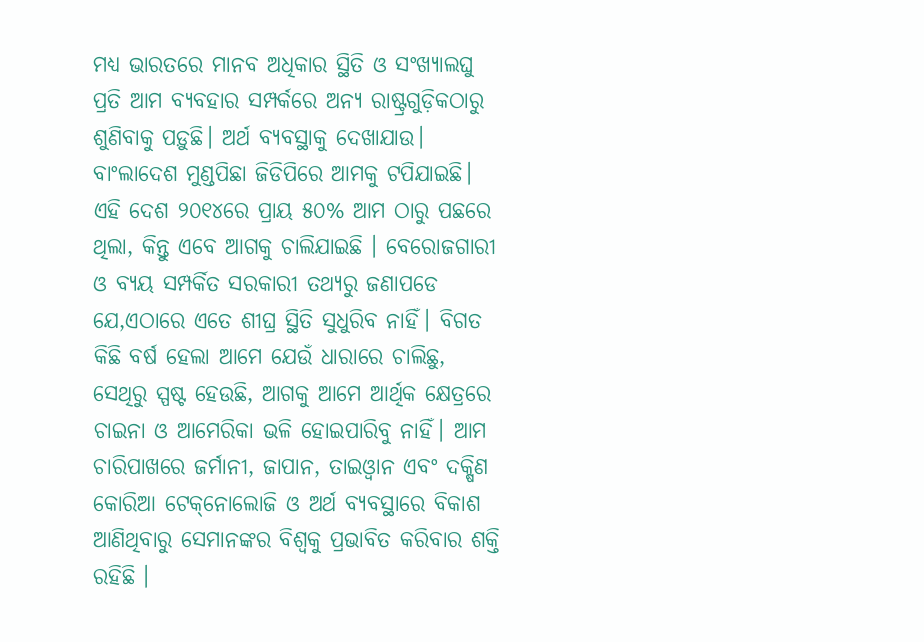ମଧ୍ୟ ଭାରତରେ ମାନବ ଅଧିକାର ସ୍ଥିତି ଓ ସଂଖ୍ୟାଲଘୁ ପ୍ରତି ଆମ ବ୍ୟବହାର ସମ୍ପର୍କରେ ଅନ୍ୟ ରାଷ୍ଟ୍ରଗୁଡ଼ିକଠାରୁ ଶୁଣିବାକୁ ପଡ଼ୁଛି। ଅର୍ଥ ବ୍ୟବସ୍ଥାକୁ ଦେଖାଯାଉ। ବାଂଲାଦେଶ ମୁଣ୍ଡପିଛା ଜିଡିପିରେ ଆମକୁ ଟପିଯାଇଛି। ଏହି ଦେଶ ୨୦୧୪ରେ ପ୍ରାୟ ୫୦% ଆମ ଠାରୁ ପଛରେ ଥିଲା, କିନ୍ତୁ ଏବେ ଆଗକୁ ଚାଲିଯାଇଛି । ବେରୋଜଗାରୀ ଓ ବ୍ୟୟ ସମ୍ପର୍କିତ ସରକାରୀ ତଥ୍ୟରୁ ଜଣାପଡେ ଯେ,ଏଠାରେ ଏତେ ଶୀଘ୍ର ସ୍ଥିତି ସୁଧୁରିବ ନାହିଁ। ବିଗତ କିଛି ବର୍ଷ ହେଲା ଆମେ ଯେଉଁ ଧାରାରେ ଚାଲିଛୁ, ସେଥିରୁ ସ୍ପଷ୍ଟ ହେଉଛି, ଆଗକୁ ଆମେ ଆର୍ଥିକ କ୍ଷେତ୍ରରେ ଚାଇନା ଓ ଆମେରିକା ଭଳି ହୋଇପାରିବୁ ନାହିଁ। ଆମ ଚାରିପାଖରେ ଜର୍ମାନୀ, ଜାପାନ, ତାଇଓ୍ବାନ ଏବଂ ଦକ୍ଷିଣ କୋରିଆ ଟେକ୍‌ନୋଲୋଜି ଓ ଅର୍ଥ ବ୍ୟବସ୍ଥାରେ ବିକାଶ ଆଣିଥିବାରୁ ସେମାନଙ୍କର ବିଶ୍ୱକୁ ପ୍ରଭାବିତ କରିବାର ଶକ୍ତି ରହିଛି ।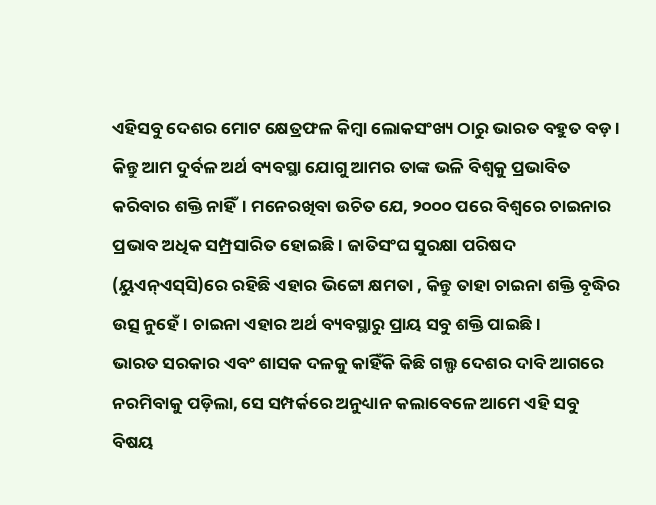ଏହିସବୁ ଦେଶର ମୋଟ କ୍ଷେତ୍ରଫଳ କିମ୍ବା ଲୋକସଂଖ୍ୟ ଠାରୁ ଭାରତ ବହୁତ ବଡ଼ । କିନ୍ତୁ ଆମ ଦୁର୍ବଳ ଅର୍ଥ ବ୍ୟବସ୍ଥା ଯୋଗୁ ଆମର ତାଙ୍କ ଭଳି ବିଶ୍ୱକୁ ପ୍ରଭାବିତ କରିବାର ଶକ୍ତି ନାହିଁ। ମନେରଖିବା ଉଚିତ ଯେ, ୨୦୦୦ ପରେ ବିଶ୍ୱରେ ଚାଇନାର ପ୍ରଭାବ ଅଧିକ ସମ୍ପ୍ରସାରିତ ହୋଇଛି। ଜାତିସଂଘ ସୁରକ୍ଷା ପରିଷଦ (ୟୁଏନ୍‌ଏସ୍‌ସି)ରେ ରହିଛି ଏହାର ଭିଟ୍ଟୋ କ୍ଷମତା , କିନ୍ତୁ ତାହା ଚାଇନା ଶକ୍ତି ବୃଦ୍ଧିର ଉତ୍ସ ନୁହେଁ। ଚାଇନା ଏହାର ଅର୍ଥ ବ୍ୟବସ୍ଥାରୁ ପ୍ରାୟ ସବୁ ଶକ୍ତି ପାଇଛି।
ଭାରତ ସରକାର ଏବଂ ଶାସକ ଦଳକୁ କାହିଁକି କିଛି ଗଲ୍ଫ ଦେଶର ଦାବି ଆଗରେ ନରମିବାକୁ ପଡ଼ିଲା, ସେ ସମ୍ପର୍କରେ ଅନୁଧ୍ୟାନ କଲାବେଳେ ଆମେ ଏହି ସବୁ ବିଷୟ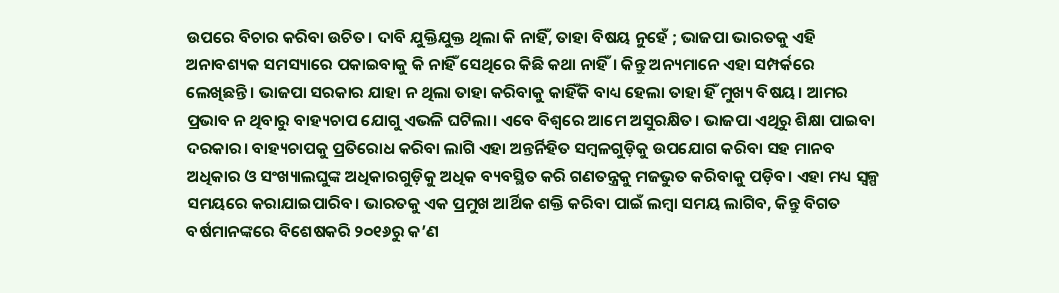ଉପରେ ବିଚାର କରିବା ଉଚିତ। ଦାବି ଯୁକ୍ତିଯୁକ୍ତ ଥିଲା କି ନାହିଁ, ତାହା ବିଷୟ ନୁହେଁ ; ଭାଜପା ଭାରତକୁ ଏହି ଅନାବଶ୍ୟକ ସମସ୍ୟାରେ ପକାଇବାକୁ କି ନାହିଁ ସେଥିରେ କିଛି କଥା ନାହିଁ। କିନ୍ତୁ ଅନ୍ୟମାନେ ଏହା ସମ୍ପର୍କରେ ଲେଖିଛନ୍ତି। ଭାଜପା ସରକାର ଯାହା ନ ଥିଲା ତାହା କରିବାକୁ କାହିଁକି ବାଧ୍ୟ ହେଲା ତାହା ହିଁ ମୁଖ୍ୟ ବିଷୟ। ଆମର ପ୍ରଭାବ ନ ଥିବାରୁ ବାହ୍ୟଚାପ ଯୋଗୁ ଏଭଳି ଘଟିଲା। ଏବେ ବିଶ୍ୱରେ ଆମେ ଅସୁରକ୍ଷିତ। ଭାଜପା ଏଥିରୁ ଶିକ୍ଷା ପାଇବା ଦରକାର। ବାହ୍ୟଚାପକୁ ପ୍ରତିରୋଧ କରିବା ଲାଗି ଏହା ଅନ୍ତର୍ନିହିତ ସମ୍ବଳଗୁଡ଼ିକୁ ଉପଯୋଗ କରିବା ସହ ମାନବ ଅଧିକାର ଓ ସଂଖ୍ୟାଲଘୁଙ୍କ ଅଧିକାରଗୁଡ଼ିକୁ ଅଧିକ ବ୍ୟବସ୍ଥିତ କରି ଗଣତନ୍ତ୍ରକୁ ମଜଭୁତ କରିବାକୁ ପଡ଼ିବ। ଏହା ମଧ୍ୟ ସ୍ବଳ୍ପ ସମୟରେ କରାଯାଇପାରିବ। ଭାରତକୁ ଏକ ପ୍ରମୁଖ ଆର୍ଥିକ ଶକ୍ତି କରିବା ପାଇଁ ଲମ୍ବା ସମୟ ଲାଗିବ, କିନ୍ତୁ ବିଗତ ବର୍ଷମାନଙ୍କରେ ବିଶେଷକରି ୨୦୧୬ରୁ କ’ଣ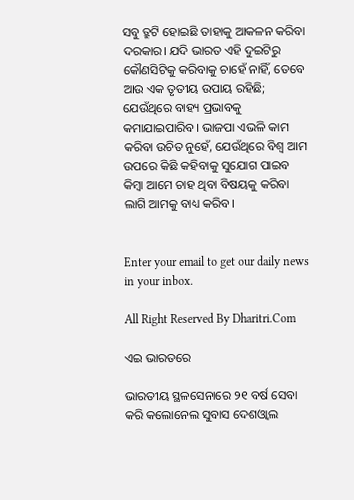ସବୁ ତ୍ରୁଟି ହୋଇଛି ତାହାକୁ ଆକଳନ କରିବା ଦରକାର। ଯଦି ଭାରତ ଏହି ଦୁଇଟିରୁ କୌଣସିଟିକୁ କରିବାକୁ ଚାହେଁ ନାହିଁ, ତେବେ ଆଉ ଏକ ତୃତୀୟ ଉପାୟ ରହିଛି; ଯେଉଁଥିରେ ବାହ୍ୟ ପ୍ରଭାବକୁ କମାଯାଇପାରିବ। ଭାଜପା ଏଭଳି କାମ କରିବା ଉଚିତ ନୁହେଁ, ଯେଉଁଥିରେ ବିଶ୍ୱ ଆମ ଉପରେ କିଛି କହିବାକୁ ସୁଯୋଗ ପାଇବ କିମ୍ବା ଆମେ ଚାହ ଥିବା ବିଷୟକୁ କରିବା ଲାଗି ଆମକୁ ବାଧ୍ୟ କରିବ।


Enter your email to get our daily news in your inbox.

All Right Reserved By Dharitri.Com

ଏଇ ଭାରତରେ

ଭାରତୀୟ ସ୍ଥଳସେନାରେ ୨୧ ବର୍ଷ ସେବା କରି କଲୋନେଲ ସୁବାସ ଦେଶଓ୍ବାଲ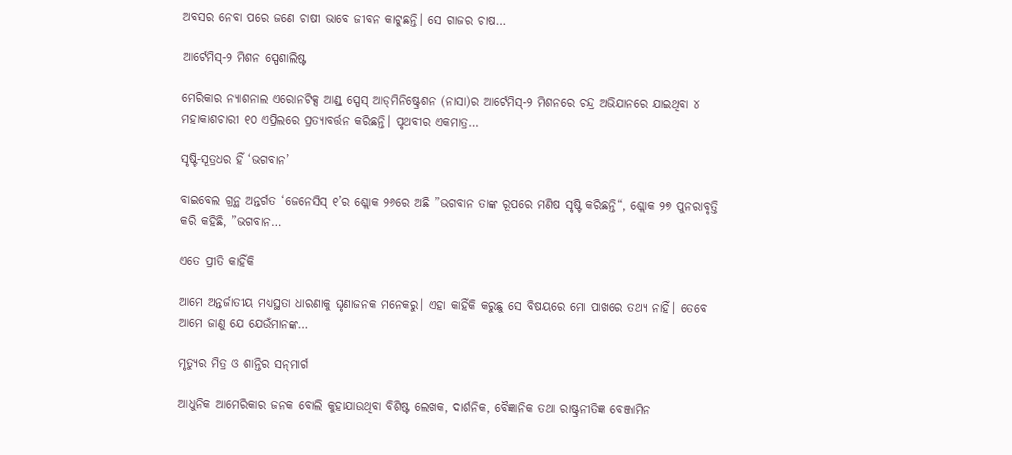ଅବସର ନେବା ପରେ ଜଣେ ଚାଷୀ ଭାବେ ଜୀବନ କାଟୁଛନ୍ତି। ସେ ଗାଜର ଚାଷ…

ଆର୍ଟେମିସ୍‌-୨ ମିଶନ ସ୍ପେଶାଲିଷ୍ଟ

ମେରିକାର ନ୍ୟାଶନାଲ ଏରୋନଟିକ୍ସ ଆଣ୍ଡ୍‌ ସ୍ପେସ୍‌ ଆଡ୍‌ମିନିଷ୍ଟ୍ରେଶନ (ନାସା)ର ଆର୍ଟେମିସ୍‌-୨ ମିଶନରେ ଚନ୍ଦ୍ର ଅଭିଯାନରେ ଯାଇଥିବା ୪ ମହାକାଶଚାରୀ ୧୦ ଏପ୍ରିଲରେ ପ୍ରତ୍ୟାବର୍ତ୍ତନ କରିଛନ୍ତି। ପୃଥବୀର ଏକମାତ୍ର…

ସୃଷ୍ଟି-ସୂତ୍ରଧର ହିଁ ‘ଭଗବାନ’

ବାଇବେଲ ଗ୍ରନ୍ଥ ଅନ୍ତର୍ଗତ ‘ଜେନେସିସ୍‌ ୧’ର ଶ୍ଲୋକ ୨୬ରେ ଅଛି ”ଭଗବାନ ତାଙ୍କ ରୂପରେ ମଣିଷ ସୃଷ୍ଟି କରିଛନ୍ତି“, ଶ୍ଲୋକ ୨୭ ପୁନରାବୃତ୍ତି କରି କହିଛି, ”ଭଗବାନ…

ଏତେ ପ୍ରୀତି କାହିଁକି

ଆମେ ଅନ୍ତର୍ଜାତୀୟ ମଧ୍ୟସ୍ଥତା ଧାରଣାକୁ ଘୃଣାଜନକ ମନେକରୁ। ଏହା କାହିଁକି କରୁଛୁ ସେ ବିଷୟରେ ମୋ ପାଖରେ ତଥ୍ୟ ନାହିଁ। ତେବେ ଆମେ ଜାଣୁ ଯେ ଯେଉଁମାନଙ୍କ…

ମୃତ୍ୟୁର ମିତ୍ର ଓ ଶାନ୍ତିର ସନ୍‌ମାର୍ଗ

ଆଧୁନିକ ଆମେରିକାର ଜନକ ବୋଲି କୁହାଯାଉଥିବା ବିଶିଷ୍ଟ ଲେଖକ, ଦାର୍ଶନିକ, ବୈଜ୍ଞାନିକ ତଥା ରାଷ୍ଟ୍ରନୀତିଜ୍ଞ ବେଞ୍ଜାମିନ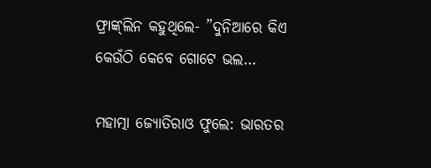ଫ୍ରାଙ୍କ୍‌ଲିନ କହୁଥିଲେ- ”ଦୁନିଆରେ କିଏ କେଉଁଠି କେବେ ଗୋଟେ ଭଲ…

ମହାତ୍ମା ଜ୍ୟୋତିରାଓ ଫୁଲେ: ଭାରତର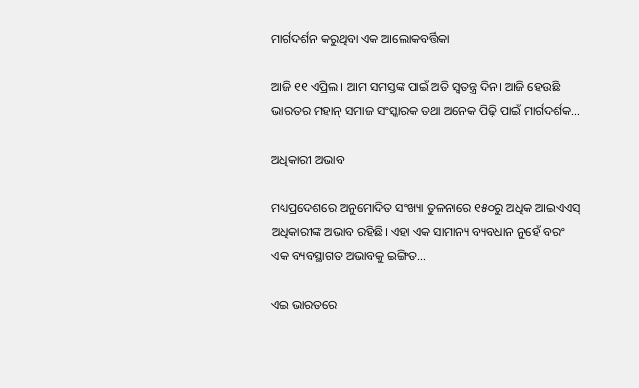ମାର୍ଗଦର୍ଶନ କରୁଥିବା ଏକ ଆଲୋକବର୍ତ୍ତିକା

ଆଜି ୧୧ ଏପ୍ରିଲ। ଆମ ସମସ୍ତଙ୍କ ପାଇଁ ଅତି ସ୍ବତନ୍ତ୍ର ଦିନ। ଆଜି ହେଉଛି ଭାରତର ମହାନ୍‌ ସମାଜ ସଂସ୍କାରକ ତଥା ଅନେକ ପିଢ଼ି ପାଇଁ ମାର୍ଗଦର୍ଶକ…

ଅଧିକାରୀ ଅଭାବ

ମଧ୍ୟପ୍ରଦେଶରେ ଅନୁମୋଦିତ ସଂଖ୍ୟା ତୁଳନାରେ ୧୫୦ରୁ ଅଧିକ ଆଇଏଏସ୍‌ ଅଧିକାରୀଙ୍କ ଅଭାବ ରହିଛି। ଏହା ଏକ ସାମାନ୍ୟ ବ୍ୟବଧାନ ନୁହେଁ ବରଂ ଏକ ବ୍ୟବସ୍ଥାଗତ ଅଭାବକୁ ଇଙ୍ଗିତ…

ଏଇ ଭାରତରେ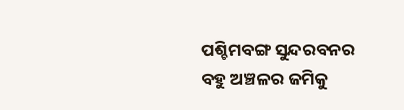ପଶ୍ଚିମବଙ୍ଗ ସୁନ୍ଦରବନର ବହୁ ଅଞ୍ଚଳର ଜମିକୁ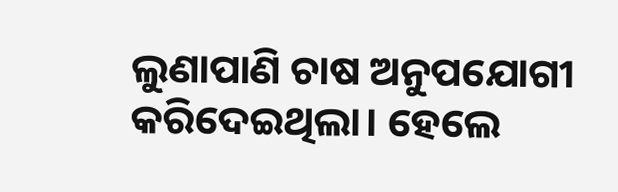ଲୁଣାପାଣି ଚାଷ ଅନୁପଯୋଗୀ କରିଦେଇଥିଲା। ହେଲେ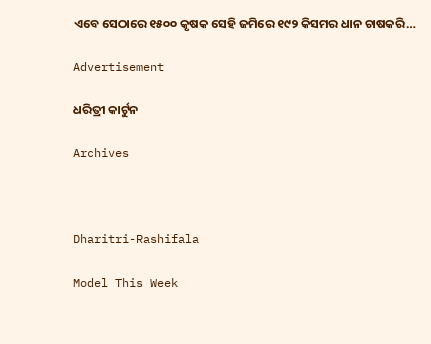ଏବେ ସେଠାରେ ୧୫୦୦ କୃଷକ ସେହି ଜମିରେ ୧୯୨ କିସମର ଧାନ ଚାଷକରି…

Advertisement

ଧରିତ୍ରୀ କାର୍ଟୁନ

Archives



Dharitri-Rashifala

Model This Week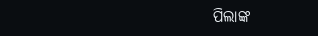ପିଲାଙ୍କ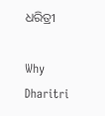ଧରିତ୍ରୀ

Why Dharitri